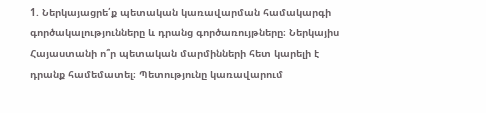1. Ներկայացրե՛ք պետական կառավարման համակարգի գործակալությունները և դրանց գործառույթները։ Ներկայիս Հայաստանի ո՞ր պետական մարմինների հետ կարելի է դրանք համեմատել։ Պետությունը կառավարում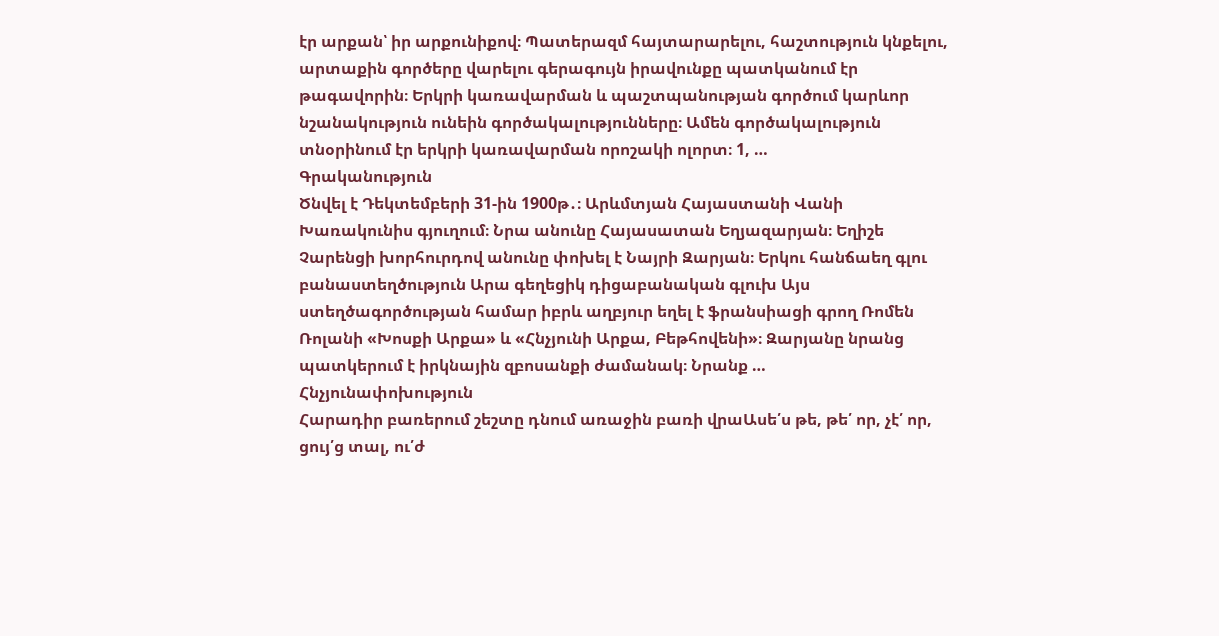էր արքան՝ իր արքունիքով։ Պատերազմ հայտարարելու, հաշտություն կնքելու, արտաքին գործերը վարելու գերագույն իրավունքը պատկանում էր թագավորին։ Երկրի կառավարման և պաշտպանության գործում կարևոր նշանակություն ունեին գործակալությունները։ Ամեն գործակալություն տնօրինում էր երկրի կառավարման որոշակի ոլորտ։ 1, …
Գրականություն
Ծնվել է Դեկտեմբերի 31-ին 1900թ․։ Արևմտյան Հայաստանի Վանի Խառակունիս գյուղում։ Նրա անունը Հայասատան Եղյազարյան։ Եղիշե Չարենցի խորհուրդով անունը փոխել է Նայրի Զարյան։ Երկու հանճաեղ գլու բանաստեղծություն Արա գեղեցիկ դիցաբանական գլուխ Այս ստեղծագործության համար իբրև աղբյուր եղել է ֆրանսիացի գրող Ռոմեն Ռոլանի «Խոսքի Արքա» և «Հնչյունի Արքա, Բեթհովենի»։ Զարյանը նրանց պատկերում է իրկնային զբոսանքի ժամանակ։ Նրանք …
Հնչյունափոխություն
Հարադիր բառերում շեշտը դնում առաջին բառի վրաԱսե՛ս թե, թե՛ որ, չէ՛ որ, ցույ՛ց տալ, ու՛ժ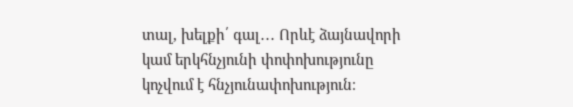տալ, խելքի՛ գալ․․․ Որևէ ձայնավորի կամ երկհնչյունի փոփոխությունը կոչվում է հնչյունափոխություն։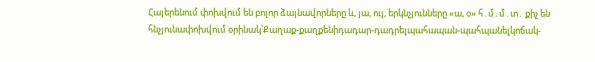Հայերենում փոխվում են բոլոր ձայնավորները և, յա, ույ, երկնչյունները «ա, օ» հ․մ․մ․տ․ քիչ են հնչյունափոխվում օրինակ՝Քաղաք-քաղքենիդադար-դադրելպահապան-պահպանելկոճակ-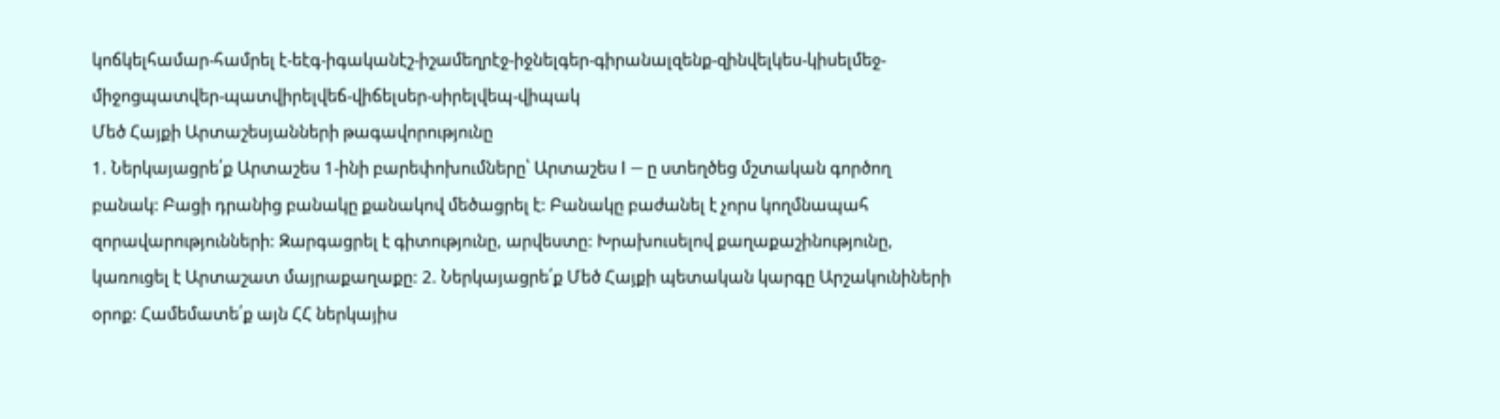կոճկելհամար-համրել է-եէգ-իգականէշ-իշամեղրէջ-իջնելգեր-գիրանալզենք-զինվելկես-կիսելմեջ-միջոցպատվեր-պատվիրելվեճ-վիճելսեր-սիրելվեպ-վիպակ
Մեծ Հայքի Արտաշեսյանների թագավորությունը
1. Ներկայացրե՛ք Արտաշես 1-ինի բարեփոխումները՝ Արտաշես I — ը ստեղծեց մշտական գործող բանակ: Բացի դրանից բանակը քանակով մեծացրել է: Բանակը բաժանել է չորս կողմնապահ զորավարությունների: Զարգացրել է գիտությունը, արվեստը: Խրախուսելով քաղաքաշինությունը, կառուցել է Արտաշատ մայրաքաղաքը: 2. Ներկայացրե՛ք Մեծ Հայքի պետական կարգը Արշակունիների օրոք: Համեմատե՛ք այն ՀՀ ներկայիս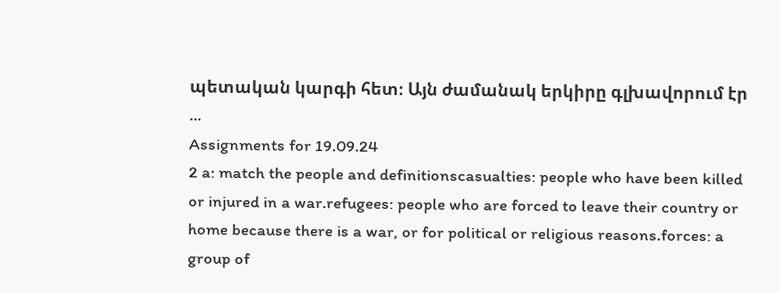պետական կարգի հետ։ Այն ժամանակ երկիրը գլխավորում էր …
Assignments for 19.09.24
2 a: match the people and definitionscasualties: people who have been killed or injured in a war.refugees: people who are forced to leave their country or home because there is a war, or for political or religious reasons.forces: a group of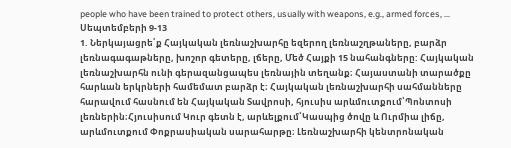people who have been trained to protect others, usually with weapons, e.g., armed forces, …
Սեպտեմբերի 9-13
1. Ներկայացրե՛ք Հայկական լեռնաշխարհը եզերող լեռնաշղթաները, բարձր լեռնագագաթները, խոշոր գետերը, լճերը, Մեծ Հայքի 15 նահանգները: Հայկական լեռնաշխարհն ունի գերազանցապես լեռնային տեղանք։ Հայաստանի տարածքը հարևան երկրների համեմատ բարձր է։ Հայկական լեռնաշխարհի սահմանները հարավում հասնում են Հայկական Տավրոսի, հյուսիս արևմուտքում՝Պոնտոսի լեռներին։Հյուսիսում Կուր գետն է, արևելքում՝Կասպից ծովը և Ուրմիա լիճը, արևմուտքում Փոքրասիական սարահարթը։ Լեռնաշխարհի կենտրոնական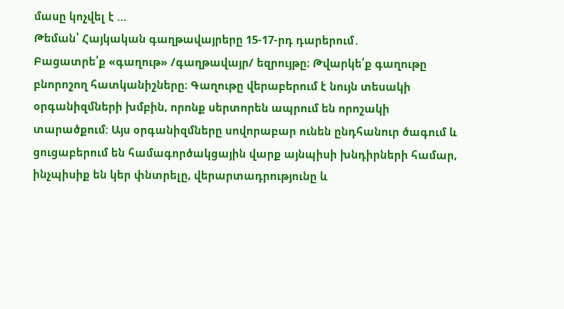մասը կոչվել է …
Թեման՝ Հայկական գաղթավայրերը 15-17-րդ դարերում․
Բացատրե՛ք «գաղութ» /գաղթավայր/ եզրույթը։ Թվարկե՛ք գաղութը բնորոշող հատկանիշները։ Գաղութը վերաբերում է նույն տեսակի օրգանիզմների խմբին, որոնք սերտորեն ապրում են որոշակի տարածքում: Այս օրգանիզմները սովորաբար ունեն ընդհանուր ծագում և ցուցաբերում են համագործակցային վարք այնպիսի խնդիրների համար, ինչպիսիք են կեր փնտրելը, վերարտադրությունը և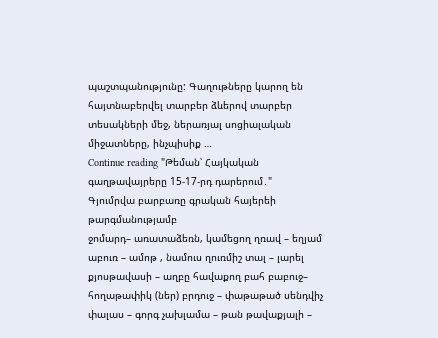պաշտպանությունը: Գաղութները կարող են հայտնաբերվել տարբեր ձևերով տարբեր տեսակների մեջ, ներառյալ սոցիալական միջատները, ինչպիսիք …
Continue reading "Թեման՝ Հայկական գաղթավայրերը 15-17-րդ դարերում․"
Գյումրվա բարբառը գրական հայերեի թարգմանությամբ
ջոմարդ– առատաձեռն, կամեցող ղռավ – եղյամ աբուռ – ամոթ , նամուս ղուռմիշ տալ – լարել քյոսթավասի – աղբը հավաքող բահ բաբուջ– հողաթափիկ (ներ) բրդուջ – փաթաթած սենդվիչ փալաս – գորգ չախլամա – թան թավաքյալի –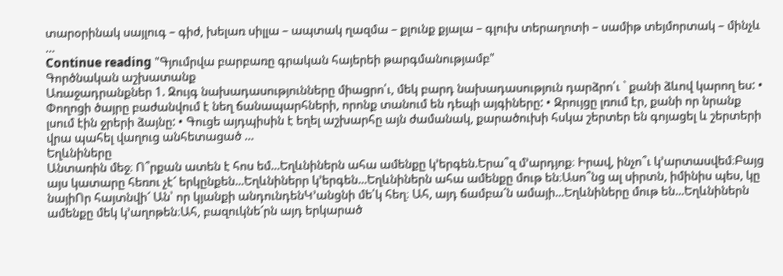տարօրինակ սայլուգ – գիժ, խելառ սիլլա – ապտակ ղազմա – քլունք քյալա – գլուխ տերաղոտի – սամիթ տեյմորտակ – մինչև …
Continue reading "Գյումրվա բարբառը գրական հայերեի թարգմանությամբ"
Գործնական աշխատանք
Առաջադրանքներ 1. Զույգ նախադասությունները միացրո՛ւ, մեկ բարդ նախադասություն դարձրո՛ւ ` քանի ձևով կարող ես: • Փողոցի ծայրը բաժանվում է նեղ ճանապարհների, որոնք տանում են դեպի այգիները: • Զրույցը լռում էր, քանի որ նրանք լսում էին ջրերի ձայնը: • Գուցե այդպիսին է եղել աշխարհը այն ժամանակ, քարածուխի հսկա շերտեր են գոյացել և շերտերի վրա պահել վաղուց անհետացած …
Եղևնիները
Անտառին մեջ։ Ո՞րքան ատեն է հոս եմ...Եղևնիներն ահա ամենքը կ’երգեն.Երա՞զ մ’արդյոք։ Իրավ, ինչո՞ւ կ’արտասվեմ։Բայց այս կատարը հեռու չէ՜ երկընքեն...Եղևնիներր կ’երգեն...Եղևնիներն ահա ամենքը մութ են։Ասո՞նց ալ սիրտն, իմինիս պես, կը նայիՈր հայտնվի՜ Ան՝ որ կյանքի անդունդենԿ’անցնի մե՛կ հեղ։ Ահ, այդ ճամբա՜ն ամայի...Եղևնիները մութ են...Եղևնիներն ամենքը մեկ կ’աղոթեն։Ահ, բազուկնե՜րն այդ երկարած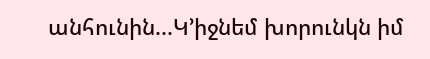անհունին...Կ’իջնեմ խորունկն իմ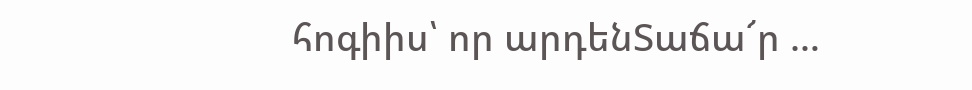հոգիիս՝ որ արդենՏաճա՜ր …